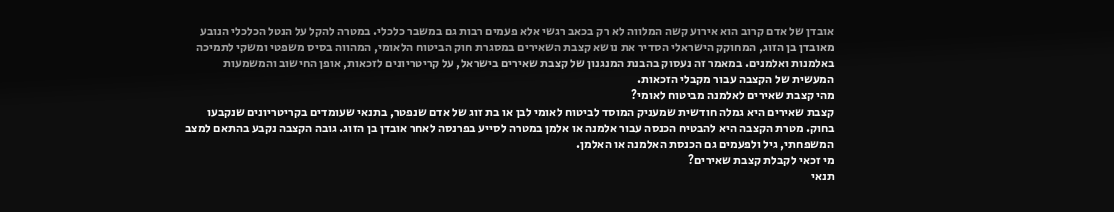אובדן של אדם קרוב הוא אירוע קשה המלווה לא רק בכאב רגשי אלא פעמים רבות גם במשבר כלכלי. במטרה להקל על הנטל הכלכלי הנובע מאובדן בן הזוג, המחוקק הישראלי הסדיר את נושא קצבת השאירים במסגרת חוק הביטוח הלאומי, המהווה בסיס משפטי ומשקי לתמיכה באלמנות ואלמנים. במאמר זה נעסוק בהבנת המנגנון של קצבת שאירים בישראל, על קריטריונים לזכאות, אופן החישוב והמשמעות המעשית של הקצבה עבור מקבלי הזכאות.
מהי קצבת שאירים לאלמנה מביטוח לאומי?
קצבת שאירים היא גמלה חודשית שמעניק המוסד לביטוח לאומי לבן או בת זוג של אדם שנפטר, בתנאי שעומדים בקריטריונים שנקבעו בחוק. מטרת הקצבה היא להבטיח הכנסה עבור אלמנה או אלמן במטרה לסייע בפרנסה לאחר אובדן בן הזוג. גובה הקצבה נקבע בהתאם למצב המשפחתי, גיל ולפעמים גם הכנסת האלמנה או האלמן.
מי זכאי לקבלת קצבת שאירים?
תנאי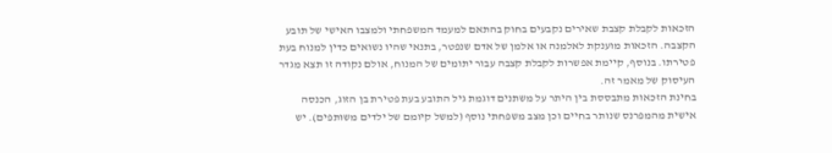הזכאות לקבלת קצבת שאירים נקבעים בחוק בהתאם למעמד המשפחתי ולמצבו האישי של תובע הקצבה. הזכאות מוענקת לאלמנה או אלמן של אדם שנפטר, בתנאי שהיו נשואים כדין למנוח בעת פטירתו. בנוסף, קיימת אפשרות לקבלת קצבה עבור יתומים של המנוח, אולם נקודה זו תצא מגדר העיסוק של מאמר זה.
בחינת הזכאות מתבססת בין היתר על משתנים דוגמת גיל התובע בעת פטירת בן הזוג, הכנסה אישית מהמפרנס שנותר בחיים וכן מצב משפחתי נוסף (למשל קיומם של ילדים משותפים). יש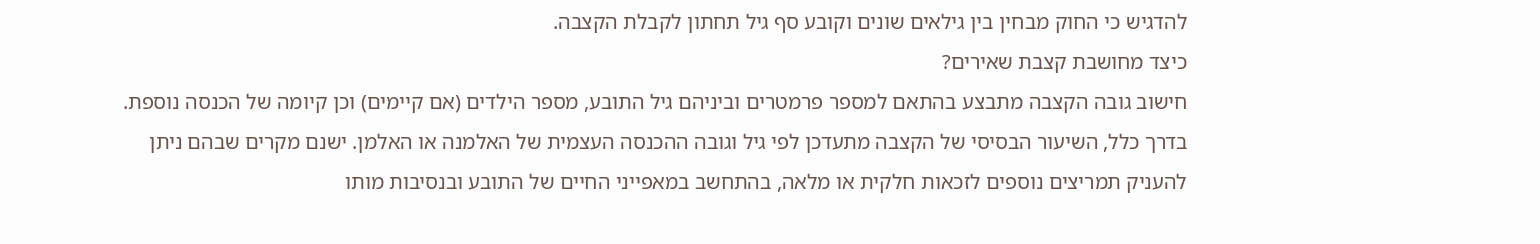להדגיש כי החוק מבחין בין גילאים שונים וקובע סף גיל תחתון לקבלת הקצבה.
כיצד מחושבת קצבת שאירים?
חישוב גובה הקצבה מתבצע בהתאם למספר פרמטרים וביניהם גיל התובע, מספר הילדים (אם קיימים) וכן קיומה של הכנסה נוספת. בדרך כלל, השיעור הבסיסי של הקצבה מתעדכן לפי גיל וגובה ההכנסה העצמית של האלמנה או האלמן. ישנם מקרים שבהם ניתן להעניק תמריצים נוספים לזכאות חלקית או מלאה, בהתחשב במאפייני החיים של התובע ובנסיבות מותו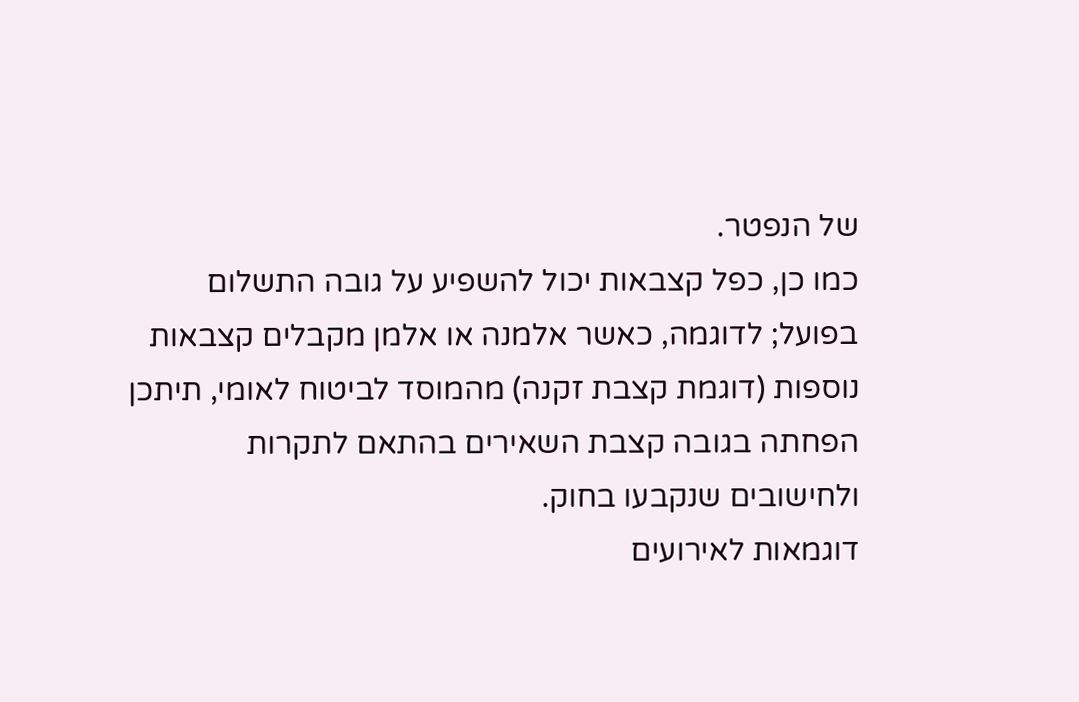של הנפטר.
כמו כן, כפל קצבאות יכול להשפיע על גובה התשלום בפועל; לדוגמה, כאשר אלמנה או אלמן מקבלים קצבאות נוספות (דוגמת קצבת זקנה) מהמוסד לביטוח לאומי, תיתכן הפחתה בגובה קצבת השאירים בהתאם לתקרות ולחישובים שנקבעו בחוק.
דוגמאות לאירועים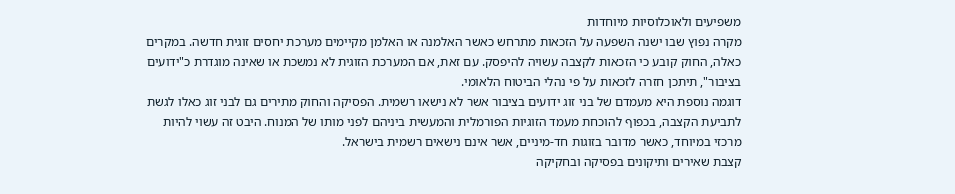משפיעים ולאוכלוסיות מיוחדות
מקרה נפוץ שבו ישנה השפעה על הזכאות מתרחש כאשר האלמנה או האלמן מקיימים מערכת יחסים זוגית חדשה. במקרים כאלה, החוק קובע כי הזכאות לקצבה עשויה להיפסק. עם זאת, אם המערכת הזוגית לא נמשכת או שאינה מוגדרת כ"ידועים בציבור", תיתכן חזרה לזכאות על פי נהלי הביטוח הלאומי.
דוגמה נוספת היא מעמדם של בני זוג ידועים בציבור אשר לא נישאו רשמית. הפסיקה והחוק מתירים גם לבני זוג כאלו לגשת לתביעת הקצבה, בכפוף להוכחת מעמד הזוגיות הפורמלית והמעשית ביניהם לפני מותו של המנוח. היבט זה עשוי להיות מרכזי במיוחד, כאשר מדובר בזוגות חד-מיניים, אשר אינם נישאים רשמית בישראל.
קצבת שאירים ותיקונים בפסיקה ובחקיקה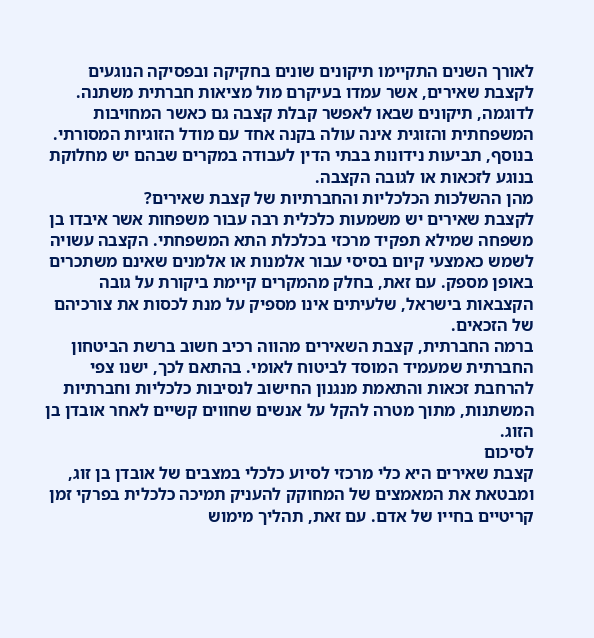לאורך השנים התקיימו תיקונים שונים בחקיקה ובפסיקה הנוגעים לקצבת שאירים, אשר עמדו בעיקרם מול מציאות חברתית משתנה. לדוגמה, תיקונים שבאו לאפשר קבלת קצבה גם כאשר המחויבות המשפחתית והזוגית אינה עולה בקנה אחד עם מודל הזוגיות המסורתי. בנוסף, תביעות נידונות בבתי הדין לעבודה במקרים שבהם יש מחלוקת בנוגע לזכאות או לגובה הקצבה.
מהן ההשלכות הכלכליות והחברתיות של קצבת שאירים?
לקצבת שאירים יש משמעות כלכלית רבה עבור משפחות אשר איבדו בן משפחה שמילא תפקיד מרכזי בכלכלת התא המשפחתי. הקצבה עשויה לשמש כאמצעי קיום בסיסי עבור אלמנות או אלמנים שאינם משתכרים באופן מספק. עם זאת, בחלק מהמקרים קיימת ביקורת על גובה הקצבאות בישראל, שלעיתים אינו מספיק על מנת לכסות את צורכיהם של הזכאים.
ברמה החברתית, קצבת השאירים מהווה רכיב חשוב ברשת הביטחון החברתית שמעמיד המוסד לביטוח לאומי. בהתאם לכך, ישנו צפי להרחבת זכאות והתאמת מנגנון החישוב לנסיבות כלכליות וחברתיות המשתנות, מתוך מטרה להקל על אנשים שחווים קשיים לאחר אובדן בן הזוג.
לסיכום
קצבת שאירים היא כלי מרכזי לסיוע כלכלי במצבים של אובדן בן זוג, ומבטאת את המאמצים של המחוקק להעניק תמיכה כלכלית בפרקי זמן קריטיים בחייו של אדם. עם זאת, תהליך מימוש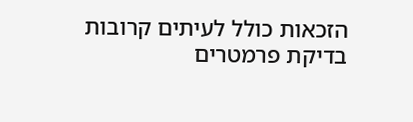הזכאות כולל לעיתים קרובות בדיקת פרמטרים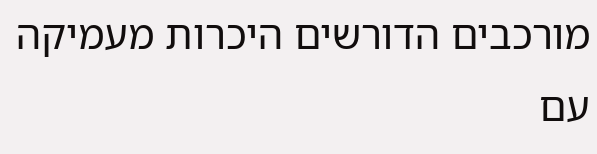מורכבים הדורשים היכרות מעמיקה עם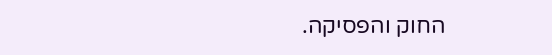החוק והפסיקה.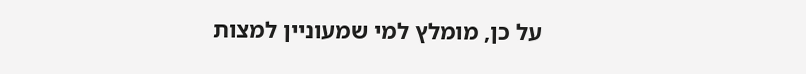על כן, מומלץ למי שמעוניין למצות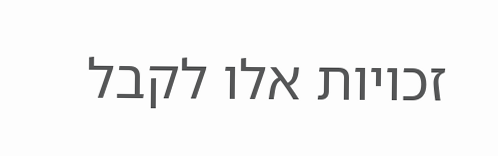זכויות אלו לקבל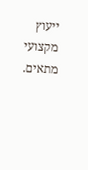ייעוץ מקצועי מתאים.